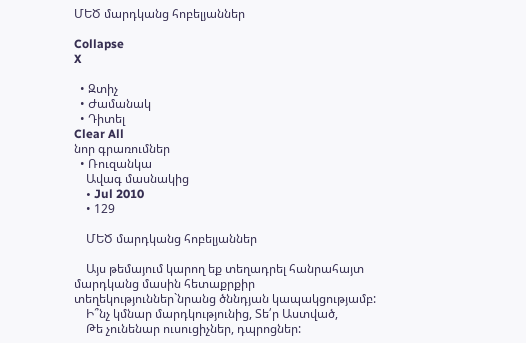ՄԵԾ մարդկանց հոբելյաններ

Collapse
X

  • Զտիչ
  • Ժամանակ
  • Դիտել
Clear All
նոր գրառումներ
  • Ռուզանկա
    Ավագ մասնակից
    • Jul 2010
    • 129

    ՄԵԾ մարդկանց հոբելյաններ

    Այս թեմայում կարող եք տեղադրել հանրահայտ մարդկանց մասին հետաքրքիր տեղեկություններ`նրանց ծննդյան կապակցությամբ:
    Ի՞նչ կմնար մարդկությունից, Տե՛ր Աստված,
    Թե չունենար ուսուցիչներ, դպրոցներ: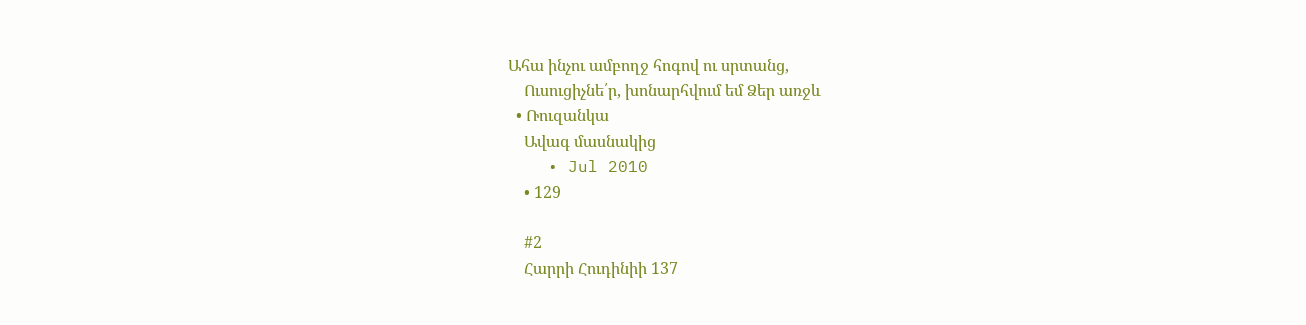Ահա ինչու ամբողջ հոգով ու սրտանց,
    Ուսուցիչնե՛ր, խոնարհվում եմ Ձեր առջև
  • Ռուզանկա
    Ավագ մասնակից
    • Jul 2010
    • 129

    #2
    Հարրի Հուդինիի 137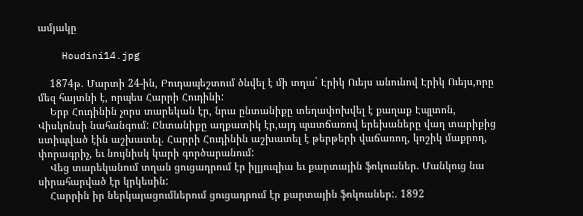ամյակը

    Houdini14.jpg

    1874թ. Մարտի 24-ին, Բուդապեշտում ծնվել է մի տղա` Էրիկ Ուեյս անունով Էրիկ Ուեյս,որը մեզ հայտնի է, որպես Հարրի Հուդինի:
    Երբ Հուդինին չորս տարեկան էր, նրա ընտանիքը տեղափոխվել է քաղաք Էպլտոն, Վիսկոնսի նահանգում: Ընտանիքը աղքատիկ էր,այդ պատճառով երեխաները վաղ տարիքից ստիպված էին աշխատել. Հարրի Հուդինին աշխատել է թերթերի վաճառող, կոշիկ մաքրող, փորագրիչ, եւ նույնիսկ կարի գործարանում:
    Վեց տարեկանում տղան ցուցադրում էր իլլյուզիա եւ քարտային ֆոկուսներ. Մանկուց նա սիրահարված էր կրկեսին:
    Հարրին իր ներկայացումներում ցուցադրում էր քարտային ֆոկուսներ:. 1892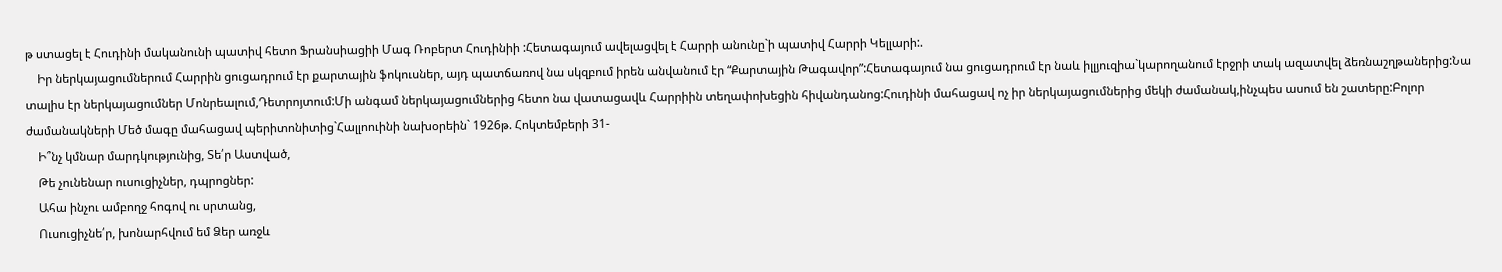թ ստացել է Հուդինի մականունի պատիվ հետո Ֆրանսիացիի Մագ Ռոբերտ Հուդինիի :Հետագայում ավելացվել է Հարրի անունը`ի պատիվ Հարրի Կելլարի:.
    Իր ներկայացումներում Հարրին ցուցադրում էր քարտային ֆոկուսներ, այդ պատճառով նա սկզբում իրեն անվանում էր “Քարտային Թագավոր”:Հետագայում նա ցուցադրում էր նաև իլլյուզիա`կարողանում էրջրի տակ ազատվել ձեռնաշղթաներից:Նա տալիս էր ներկայացումներ Մոնրեալում,Դետրոյտում:Մի անգամ ներկայացումներից հետո նա վատացավև Հարրիին տեղափոխեցին հիվանդանոց:Հուդինի մահացավ ոչ իր ներկայացումներից մեկի ժամանակ,ինչպես ասում են շատերը:Բոլոր ժամանակների Մեծ մագը մահացավ պերիտոնիտից`Հալլոուինի նախօրեին` 1926թ. Հոկտեմբերի 31-
    Ի՞նչ կմնար մարդկությունից, Տե՛ր Աստված,
    Թե չունենար ուսուցիչներ, դպրոցներ:
    Ահա ինչու ամբողջ հոգով ու սրտանց,
    Ուսուցիչնե՛ր, խոնարհվում եմ Ձեր առջև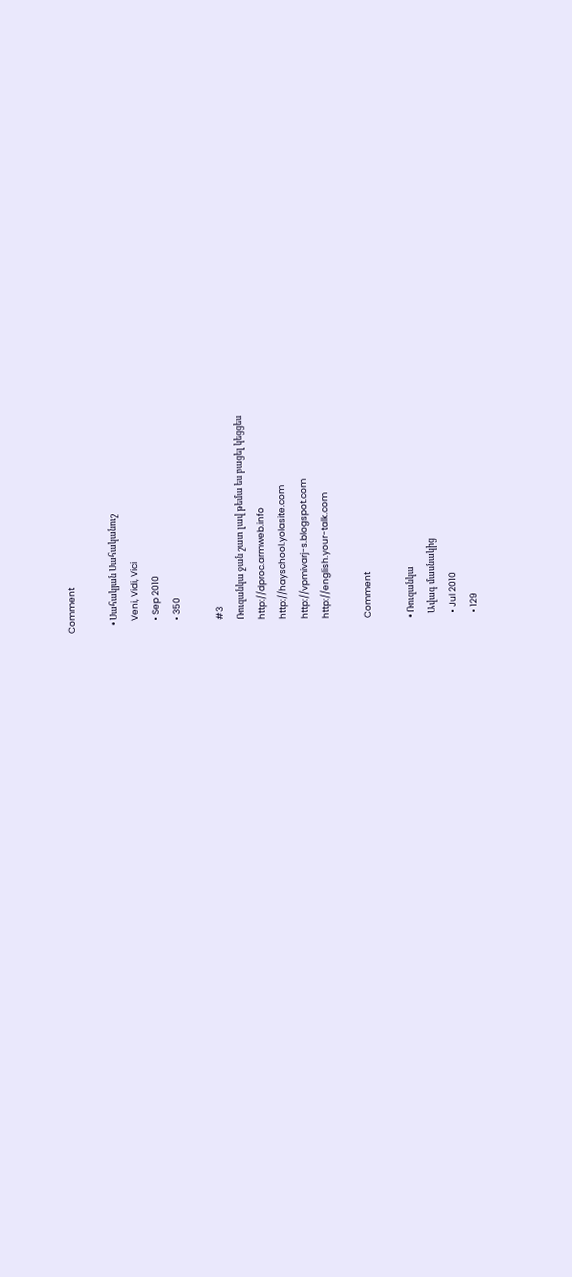Comment

    • Սահակյան Սահականուշ
      Veni, Vidi, Vici
      • Sep 2010
      • 350

      #3
      Ռուզանկա ջան շատ լավ թեմա ես բացել կեցցես
      http://dproc.armweb.info
      http://hayschool.yolasite.com
      http://vpmivarj-s.blogspot.com
      http://english.your-talk.com

      Comment

      • Ռուզանկա
        Ավագ մասնակից
        • Jul 2010
        • 129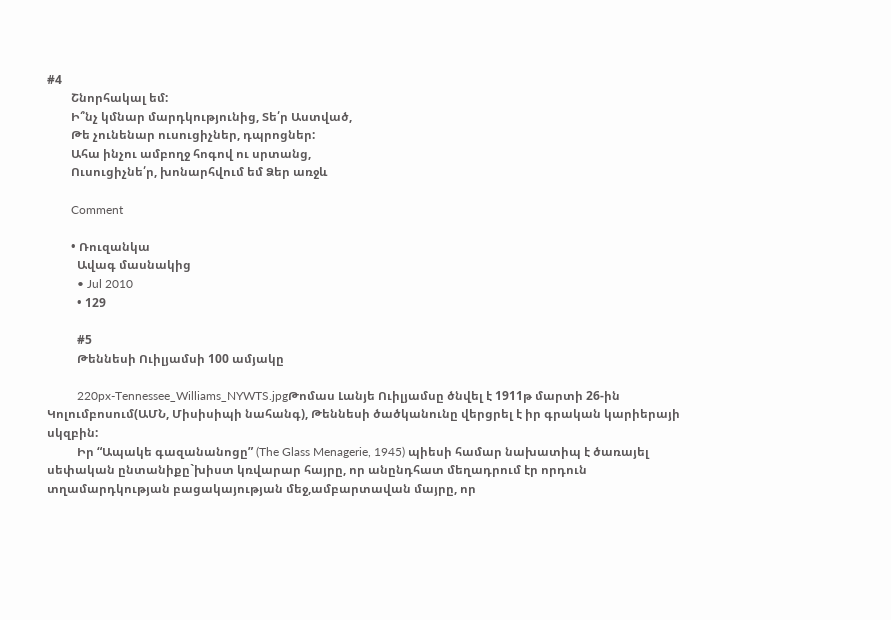#4
        Շնորհակալ եմ:
        Ի՞նչ կմնար մարդկությունից, Տե՛ր Աստված,
        Թե չունենար ուսուցիչներ, դպրոցներ:
        Ահա ինչու ամբողջ հոգով ու սրտանց,
        Ուսուցիչնե՛ր, խոնարհվում եմ Ձեր առջև

        Comment

        • Ռուզանկա
          Ավագ մասնակից
          • Jul 2010
          • 129

          #5
          Թեննեսի Ուիլյամսի 100 ամյակը

          220px-Tennessee_Williams_NYWTS.jpgԹոմաս Լանյե Ուիլյամսը ծնվել է 1911թ մարտի 26-ին Կոլումբոսում(ԱՄՆ, Միսիսիպի նահանգ), Թեննեսի ծածկանունը վերցրել է իր գրական կարիերայի սկզբին:
          Իր “Ապակե գազանանոցը” (The Glass Menagerie, 1945) պիեսի համար նախատիպ է ծառայել սեփական ընտանիքը`խիստ կռվարար հայրը, որ անընդհատ մեղադրում էր որդուն տղամարդկության բացակայության մեջ,ամբարտավան մայրը, որ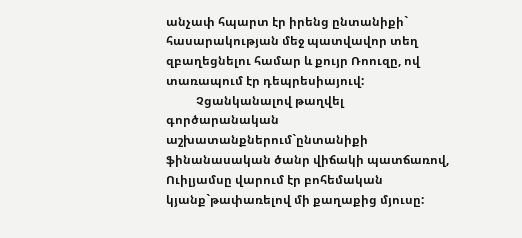անչափ հպարտ էր իրենց ընտանիքի` հասարակության մեջ պատվավոր տեղ զբաղեցնելու համար և քույր Ռոուզը, ով տառապում էր դեպրեսիայուվ:
          Չցանկանալով թաղվել գործարանական աշխատանքներում`ընտանիքի ֆինանասական ծանր վիճակի պատճառով, Ուիլյամսը վարում էր բոհեմական կյանք`թափառելով մի քաղաքից մյուսը: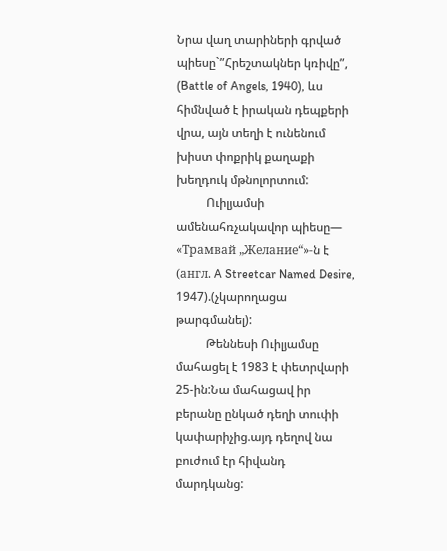Նրա վաղ տարիների գրված պիեսը`”Հրեշտակներ կռիվը”, (Battle of Angels, 1940), ևս հիմնված է իրական դեպքերի վրա, այն տեղի է ունենում խիստ փոքրիկ քաղաքի խեղդուկ մթնոլորտում:
          Ուիլյամսի ամենահռչակավոր պիեսը— «Трамвай „Желание“»-ն է (англ. A Streetcar Named Desire, 1947).(չկարողացա թարգմանել):
          Թեննեսի Ուիլյամսը մահացել է 1983 է փետրվարի 25-ին:Նա մահացավ իր բերանը ընկած դեղի տուփի կափարիչից.այդ դեղով նա բուժում էր հիվանդ մարդկանց: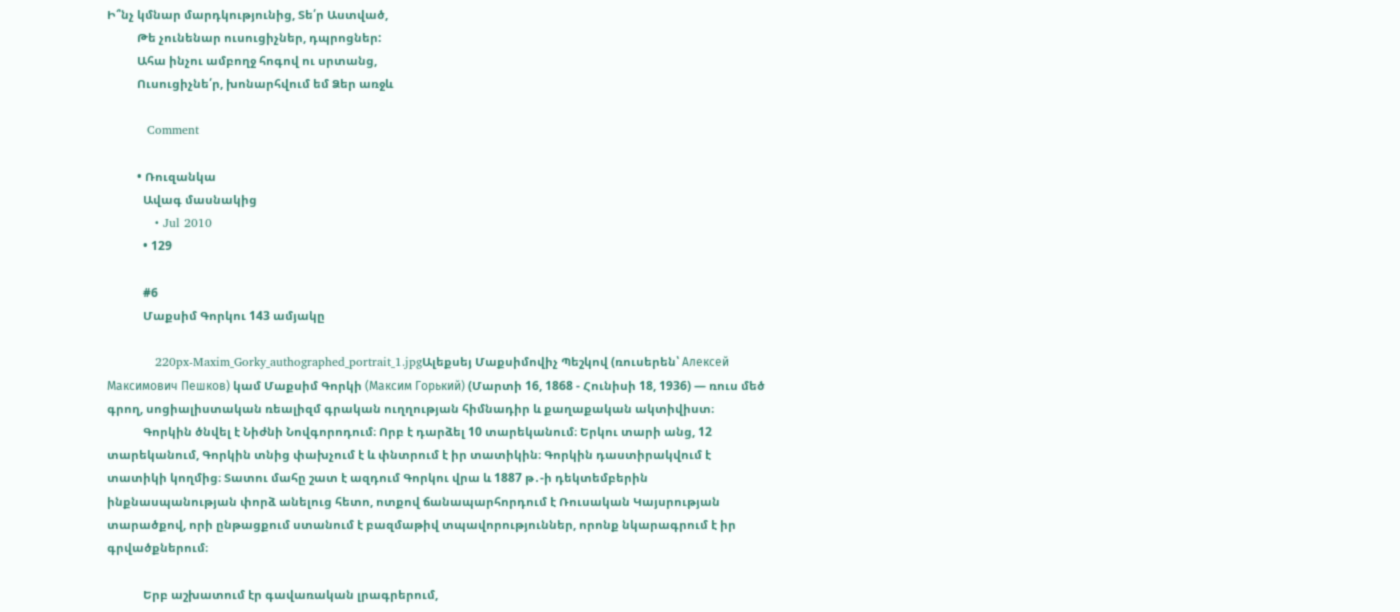Ի՞նչ կմնար մարդկությունից, Տե՛ր Աստված,
          Թե չունենար ուսուցիչներ, դպրոցներ:
          Ահա ինչու ամբողջ հոգով ու սրտանց,
          Ուսուցիչնե՛ր, խոնարհվում եմ Ձեր առջև

          Comment

          • Ռուզանկա
            Ավագ մասնակից
            • Jul 2010
            • 129

            #6
            Մաքսիմ Գորկու 143 ամյակը

            220px-Maxim_Gorky_authographed_portrait_1.jpgԱլեքսեյ Մաքսիմովիչ Պեշկով (ռուսերեն՝ Алексей Максимович Пешков) կամ Մաքսիմ Գորկի (Максим Горький) (Մարտի 16, 1868 - Հունիսի 18, 1936) — ռուս մեծ գրող, սոցիալիստական ռեալիզմ գրական ուղղության հիմնադիր և քաղաքական ակտիվիստ։
            Գորկին ծնվել է Նիժնի Նովգորոդում։ Որբ է դարձել 10 տարեկանում։ Երկու տարի անց, 12 տարեկանում, Գորկին տնից փախչում է և փնտրում է իր տատիկին։ Գորկին դաստիրակվում է տատիկի կողմից։ Տատու մահը շատ է ազդում Գորկու վրա և 1887 թ․-ի դեկտեմբերին ինքնասպանության փորձ անելուց հետո, ոտքով ճանապարհորդում է Ռուսական Կայսրության տարածքով, որի ընթացքում ստանում է բազմաթիվ տպավորություններ, որոնք նկարագրում է իր գրվածքներում։

            Երբ աշխատում էր գավառական լրագրերում,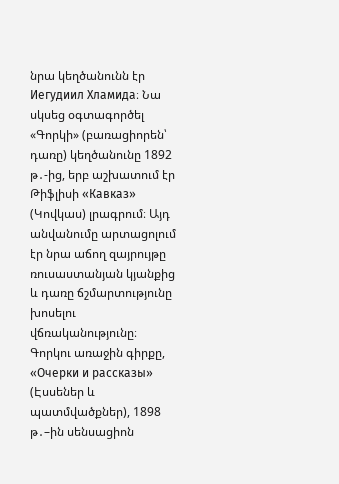նրա կեղծանունն էր Иегудиил Хламида։ Նա սկսեց օգտագործել «Գորկի» (բառացիորեն՝ դառը) կեղծանունը 1892 թ․-ից, երբ աշխատում էր Թիֆլիսի «Кавказ» (Կովկաս) լրագրում։ Այդ անվանումը արտացոլում էր նրա աճող զայրույթը ռուսաստանյան կյանքից և դառը ճշմարտությունը խոսելու վճռականությունը։ Գորկու առաջին գիրքը, «Очерки и рассказы» (Էսսեներ և պատմվածքներ), 1898 թ․–ին սենսացիոն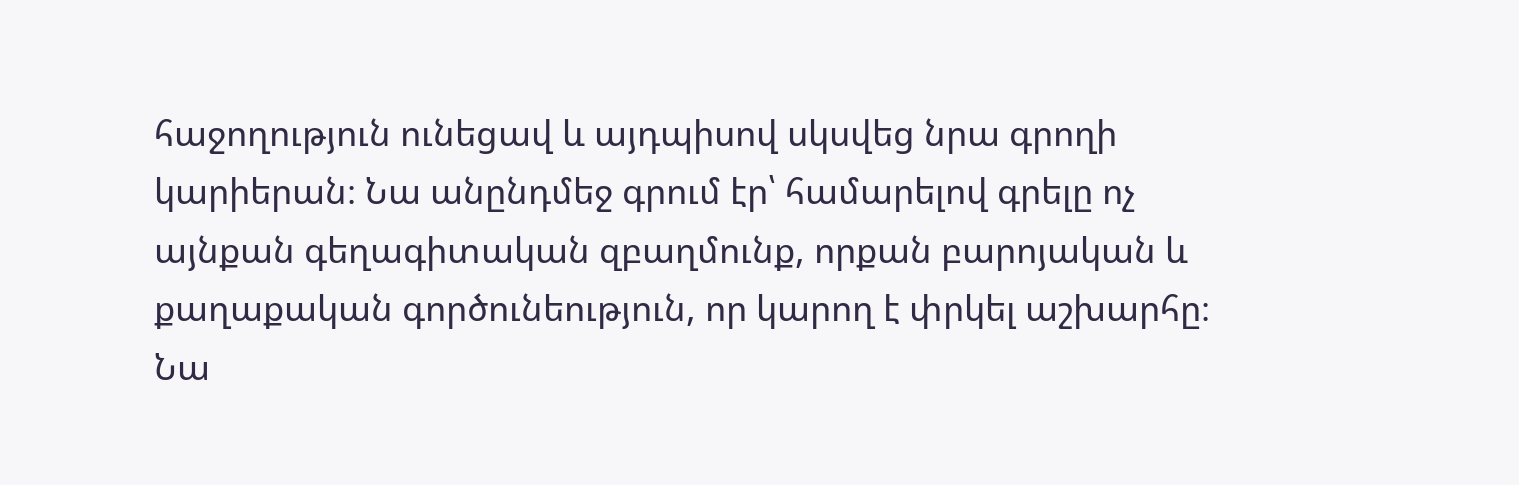հաջողություն ունեցավ և այդպիսով սկսվեց նրա գրողի կարիերան։ Նա անընդմեջ գրում էր՝ համարելով գրելը ոչ այնքան գեղագիտական զբաղմունք, որքան բարոյական և քաղաքական գործունեություն, որ կարող է փրկել աշխարհը։ Նա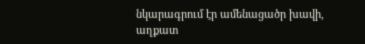նկարագրում էր ամենացածր խավի, աղքատ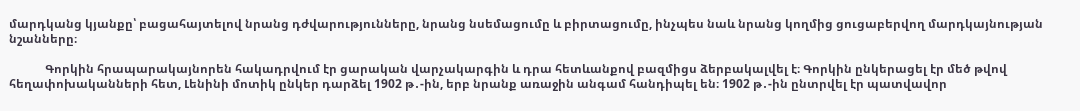մարդկանց կյանքը՝ բացահայտելով նրանց դժվարությունները, նրանց նսեմացումը և բիրտացումը, ինչպես նաև նրանց կողմից ցուցաբերվող մարդկայնության նշանները։

            Գորկին հրապարակայնորեն հակադրվում էր ցարական վարչակարգին և դրա հետևանքով բազմիցս ձերբակալվել է։ Գորկին ընկերացել էր մեծ թվով հեղափոխականների հետ, Լենինի մոտիկ ընկեր դարձել 1902 թ․-ին, երբ նրանք առաջին անգամ հանդիպել են։ 1902 թ․-ին ընտրվել էր պատվավոր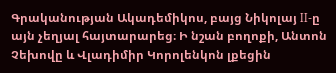Գրականության Ակադեմիկոս, բայց Նիկոլայ II-ը այն չեղյալ հայտարարեց։ Ի նշան բողոքի, Անտոն Չեխովը և Վլադիմիր Կորոլենկոն լքեցին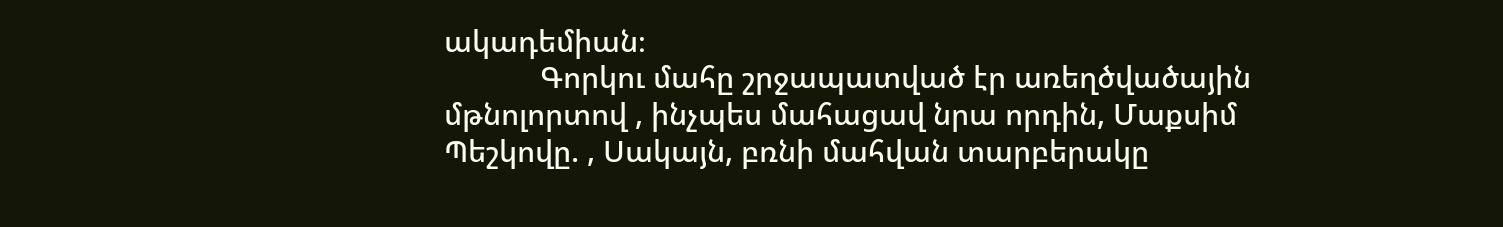ակադեմիան։
            Գորկու մահը շրջապատված էր առեղծվածային մթնոլորտով , ինչպես մահացավ նրա որդին, Մաքսիմ Պեշկովը. , Սակայն, բռնի մահվան տարբերակը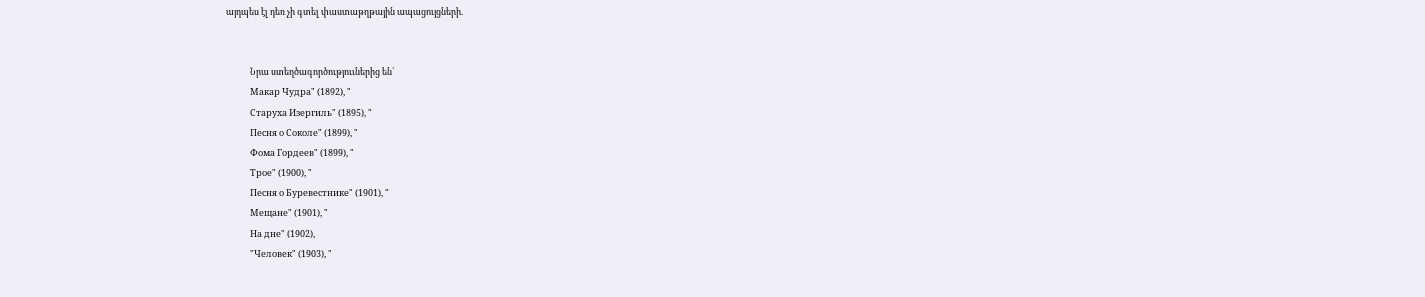այդպես էլ դեռ չի գտել փաստաթղթային ապացույցների.


            Նրա ստեղծագործություւներից են`
            Макар Чудра" (1892), "
            Старуха Изергиль" (1895), "
            Песня о Соколе" (1899), "
            Фома Гордеев" (1899), "
            Трое" (1900), "
            Песня о Буревестнике" (1901), "
            Мещане" (1901), "
            На дне" (1902),
            "Человек" (1903), "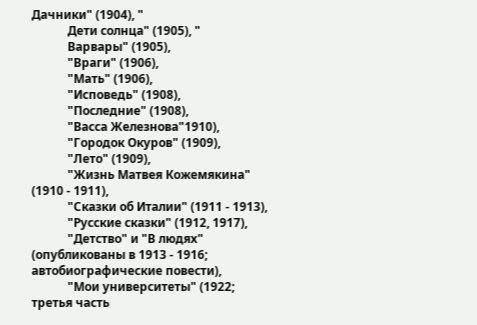Дачники" (1904), "
            Дети солнца" (1905), "
            Варвары" (1905),
            "Враги" (1906),
            "Мать" (1906),
            "Исповедь" (1908),
            "Последние" (1908),
            "Васса Железнова"1910),
            "Городок Окуров" (1909),
            "Лето" (1909),
            "Жизнь Матвея Кожемякина" (1910 - 1911),
            "Сказки об Италии" (1911 - 1913),
            "Русские сказки" (1912, 1917),
            "Детство" и "В людях" (опубликованы в 1913 - 1916; автобиографические повести),
            "Мои университеты" (1922; третья часть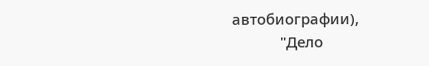автобиографии),
            "Дело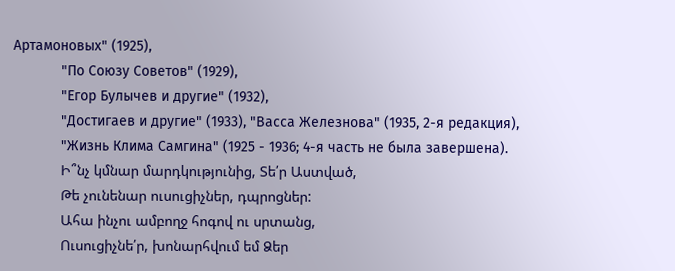Артамоновых" (1925),
            "По Союзу Советов" (1929),
            "Егор Булычев и другие" (1932),
            "Достигаев и другие" (1933), "Васса Железнова" (1935, 2-я редакция),
            "Жизнь Клима Самгина" (1925 - 1936; 4-я часть не была завершена).
            Ի՞նչ կմնար մարդկությունից, Տե՛ր Աստված,
            Թե չունենար ուսուցիչներ, դպրոցներ:
            Ահա ինչու ամբողջ հոգով ու սրտանց,
            Ուսուցիչնե՛ր, խոնարհվում եմ Ձեր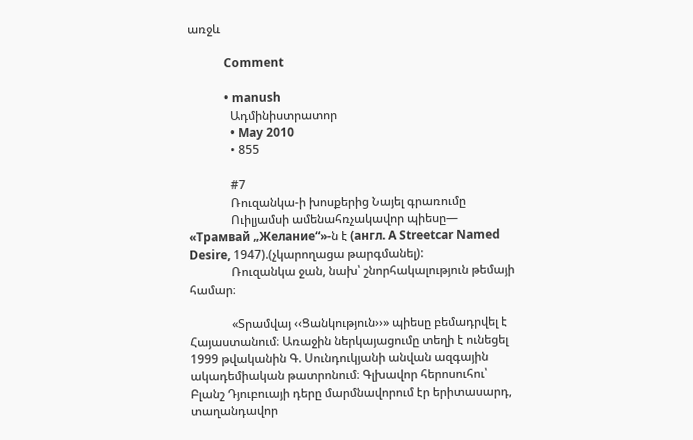առջև

            Comment

            • manush
              Ադմինիստրատոր
              • May 2010
              • 855

              #7
              Ռուզանկա-ի խոսքերից Նայել գրառումը
              Ուիլյամսի ամենահռչակավոր պիեսը— «Трамвай „Желание“»-ն է (англ. A Streetcar Named Desire, 1947).(չկարողացա թարգմանել):
              Ռուզանկա ջան, նախ՝ շնորհակալություն թեմայի համար։

              «Տրամվայ ‹‹Ցանկություն››» պիեսը բեմադրվել է Հայաստանում։ Առաջին ներկայացումը տեղի է ունեցել 1999 թվականին Գ. Սունդուկյանի անվան ազգային ակադեմիական թատրոնում։ Գլխավոր հերոսուհու՝ Բլանշ Դյուբուայի դերը մարմնավորում էր երիտասարդ, տաղանդավոր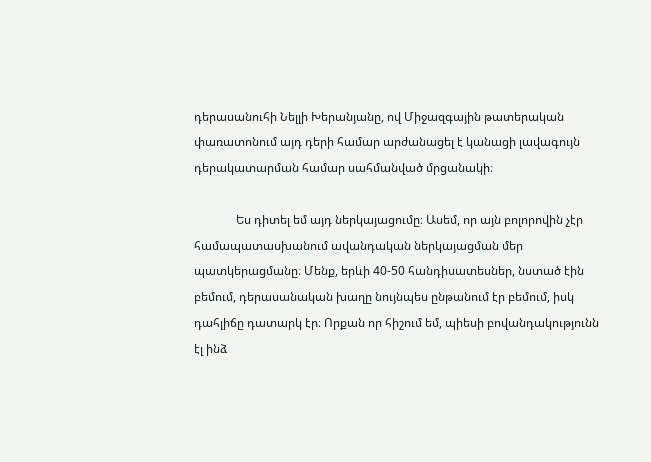դերասանուհի Նելլի Խերանյանը, ով Միջազգային թատերական փառատոնում այդ դերի համար արժանացել է կանացի լավագույն դերակատարման համար սահմանված մրցանակի։

              Ես դիտել եմ այդ ներկայացումը։ Ասեմ, որ այն բոլորովին չէր համապատասխանում ավանդական ներկայացման մեր պատկերացմանը։ Մենք, երևի 40-50 հանդիսատեսներ, նստած էին բեմում, դերասանական խաղը նույնպես ընթանում էր բեմում, իսկ դահլիճը դատարկ էր։ Որքան որ հիշում եմ, պիեսի բովանդակությունն էլ ինձ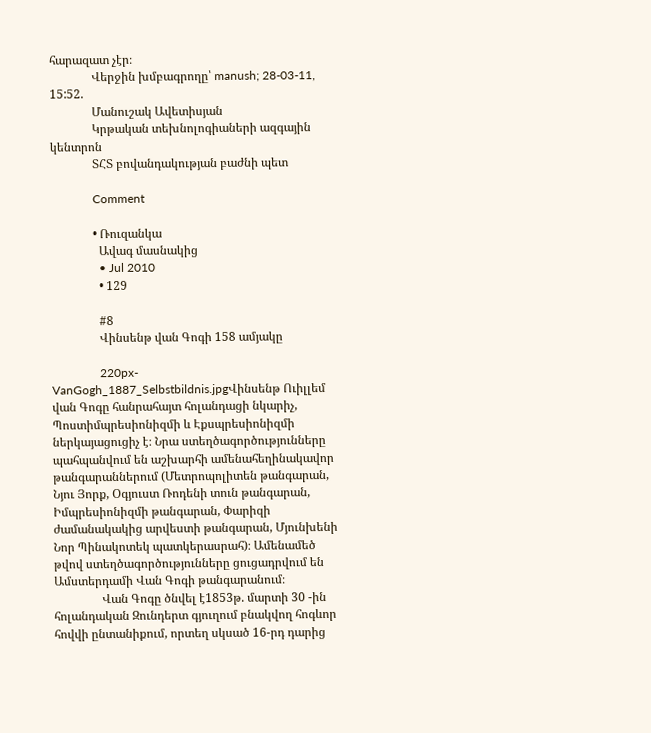հարազատ չէր։
              Վերջին խմբագրողը՝ manush; 28-03-11, 15:52.
              Մանուշակ Ավետիսյան
              Կրթական տեխնոլոգիաների ազգային կենտրոն
              ՏՀՏ բովանդակության բաժնի պետ

              Comment

              • Ռուզանկա
                Ավագ մասնակից
                • Jul 2010
                • 129

                #8
                Վինսենթ վան Գոգի 158 ամյակը

                220px-VanGogh_1887_Selbstbildnis.jpgՎինսենթ Ուիլլեմ վան Գոգը հանրահայտ հոլանդացի նկարիչ, Պոստիմպրեսիոնիզմի և Էքսպրեսիոնիզմի ներկայացուցիչ է։ Նրա ստեղծագործությունները պահպանվում են աշխարհի ամենահեղինակավոր թանգարաններում (Մետրոպոլիտեն թանգարան, Նյու Յորք, Օգյուստ Ռոդենի տուն թանգարան, Իմպրեսիոնիզմի թանգարան, Փարիզի ժամանակակից արվեստի թանգարան, Մյունխենի Նոր Պինակոտեկ պատկերասրահ)։ Ամենամեծ թվով ստեղծագործությունները ցուցադրվում են Ամստերդամի Վան Գոգի թանգարանում։
                Վան Գոգը ծնվել է1853թ. մարտի 30 -ին հոլանդական Զունդերտ գյուղում բնակվող հոգևոր հովվի ընտանիքում, որտեղ սկսած 16-րդ դարից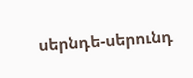սերնդե-սերունդ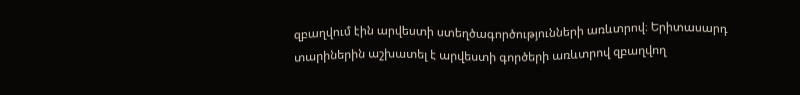զբաղվում էին արվեստի ստեղծագործությունների առևտրով։ Երիտասարդ տարիներին աշխատել է արվեստի գործերի առևտրով զբաղվող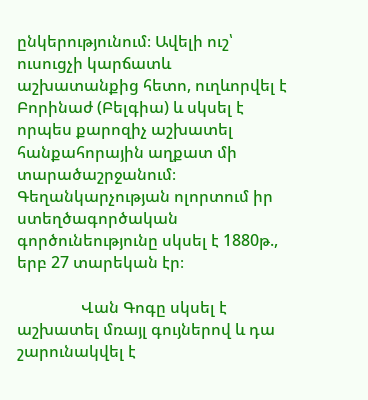ընկերությունում։ Ավելի ուշ՝ ուսուցչի կարճատև աշխատանքից հետո, ուղևորվել է Բորինաժ (Բելգիա) և սկսել է որպես քարոզիչ աշխատել հանքահորային աղքատ մի տարածաշրջանում։ Գեղանկարչության ոլորտում իր ստեղծագործական գործունեությունը սկսել է 1880թ., երբ 27 տարեկան էր։

                Վան Գոգը սկսել է աշխատել մռայլ գույներով և դա շարունակվել է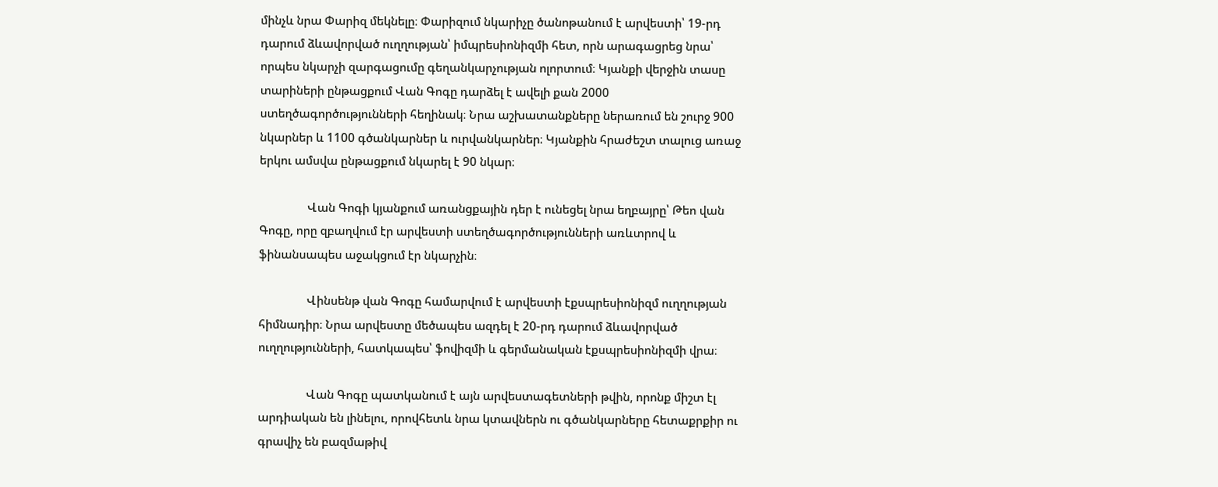մինչև նրա Փարիզ մեկնելը։ Փարիզում նկարիչը ծանոթանում է արվեստի՝ 19-րդ դարում ձևավորված ուղղության՝ իմպրեսիոնիզմի հետ, որն արագացրեց նրա՝ որպես նկարչի զարգացումը գեղանկարչության ոլորտում։ Կյանքի վերջին տասը տարիների ընթացքում Վան Գոգը դարձել է ավելի քան 2000 ստեղծագործությունների հեղինակ։ Նրա աշխատանքները ներառում են շուրջ 900 նկարներ և 1100 գծանկարներ և ուրվանկարներ։ Կյանքին հրաժեշտ տալուց առաջ երկու ամսվա ընթացքում նկարել է 90 նկար։

                Վան Գոգի կյանքում առանցքային դեր է ունեցել նրա եղբայրը՝ Թեո վան Գոգը, որը զբաղվում էր արվեստի ստեղծագործությունների առևտրով և ֆինանսապես աջակցում էր նկարչին։

                Վինսենթ վան Գոգը համարվում է արվեստի էքսպրեսիոնիզմ ուղղության հիմնադիր։ Նրա արվեստը մեծապես ազդել է 20-րդ դարում ձևավորված ուղղությունների, հատկապես՝ ֆովիզմի և գերմանական էքսպրեսիոնիզմի վրա։

                Վան Գոգը պատկանում է այն արվեստագետների թվին, որոնք միշտ էլ արդիական են լինելու, որովհետև նրա կտավներն ու գծանկարները հետաքրքիր ու գրավիչ են բազմաթիվ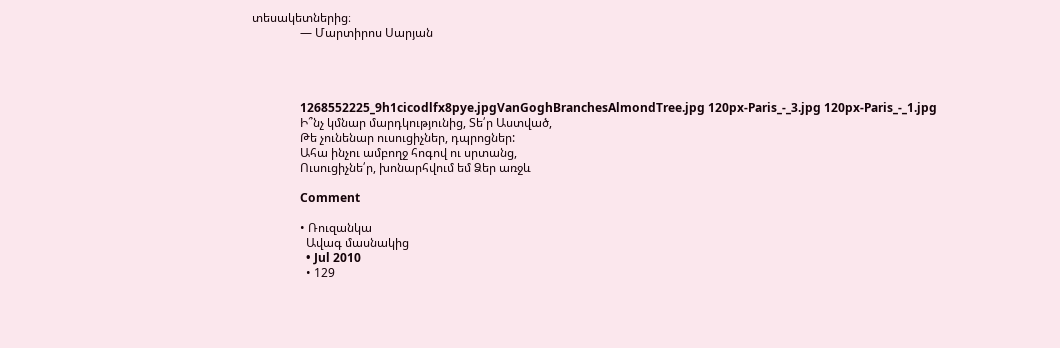տեսակետներից։
                — Մարտիրոս Սարյան




                1268552225_9h1cicodlfx8pye.jpgVanGoghBranchesAlmondTree.jpg 120px-Paris_-_3.jpg 120px-Paris_-_1.jpg
                Ի՞նչ կմնար մարդկությունից, Տե՛ր Աստված,
                Թե չունենար ուսուցիչներ, դպրոցներ:
                Ահա ինչու ամբողջ հոգով ու սրտանց,
                Ուսուցիչնե՛ր, խոնարհվում եմ Ձեր առջև

                Comment

                • Ռուզանկա
                  Ավագ մասնակից
                  • Jul 2010
                  • 129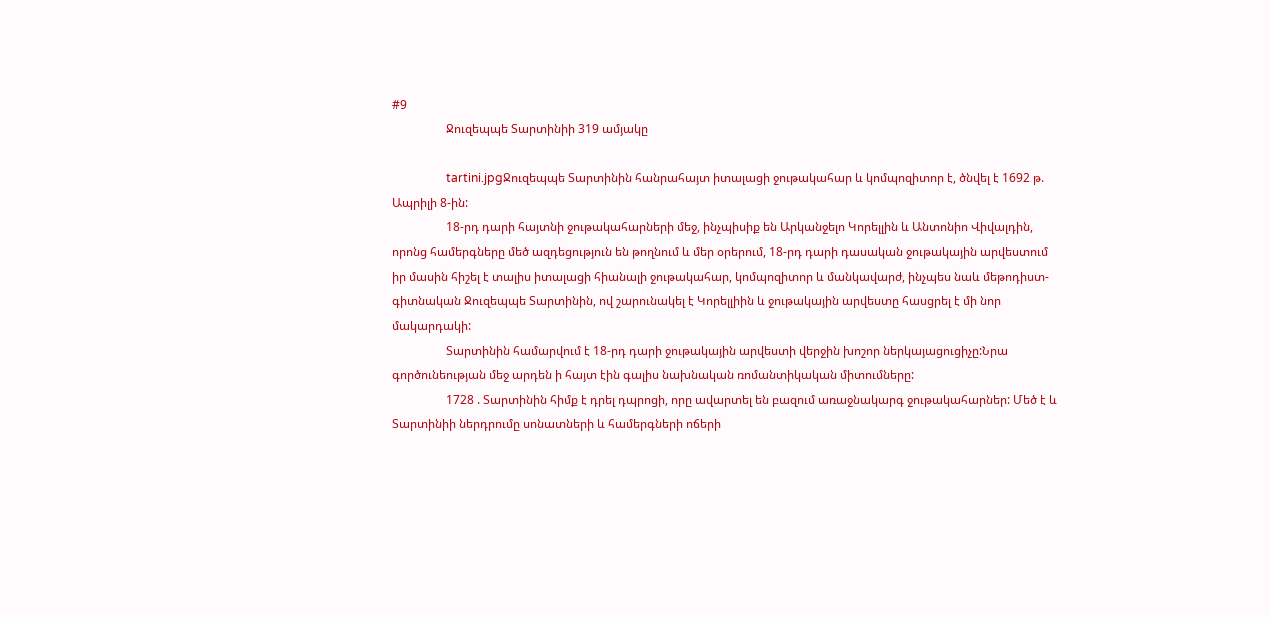#9
                  Ջուզեպպե Տարտինիի 319 ամյակը

                  tartini.jpgՋուզեպպե Տարտինին հանրահայտ իտալացի ջութակահար և կոմպոզիտոր է, ծնվել է 1692 թ. Ապրիլի 8-ին:
                  18-րդ դարի հայտնի ջութակահարների մեջ, ինչպիսիք են Արկանջելո Կորելլին և Անտոնիո Վիվալդին, որոնց համերգները մեծ ազդեցություն են թողնում և մեր օրերում, 18-րդ դարի դասական ջութակային արվեստում իր մասին հիշել է տալիս իտալացի հիանալի ջութակահար, կոմպոզիտոր և մանկավարժ, ինչպես նաև մեթոդիստ- գիտնական Ջուզեպպե Տարտինին, ով շարունակել է Կորելլիին և ջութակային արվեստը հասցրել է մի նոր մակարդակի:
                  Տարտինին համարվում է 18-րդ դարի ջութակային արվեստի վերջին խոշոր ներկայացուցիչը:Նրա գործունեության մեջ արդեն ի հայտ էին գալիս նախնական ռոմանտիկական միտումները:
                  1728 . Տարտինին հիմք է դրել դպրոցի, որը ավարտել են բազում առաջնակարգ ջութակահարներ: Մեծ է և Տարտինիի ներդրումը սոնատների և համերգների ոճերի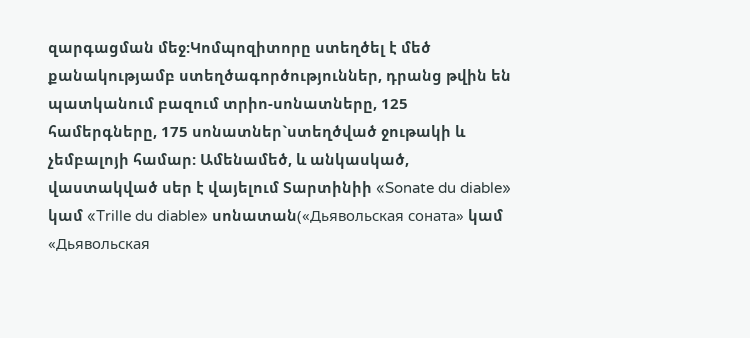զարգացման մեջ:Կոմպոզիտորը ստեղծել է մեծ քանակությամբ ստեղծագործություններ, դրանց թվին են պատկանում բազում տրիո-սոնատները, 125 համերգները, 175 սոնատներ`ստեղծված ջութակի և չեմբալոյի համար: Ամենամեծ, և անկասկած, վաստակված սեր է վայելում Տարտինիի «Sonate du diable» կամ «Trille du diable» սոնատան(«Дьявольская соната» կամ «Дьявольская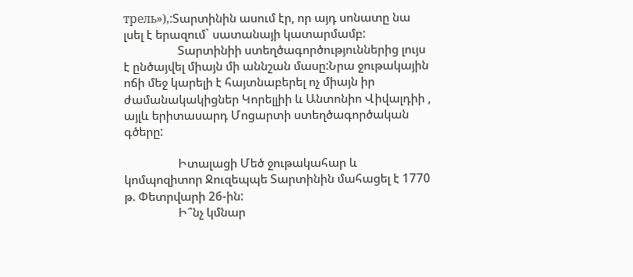трель»),:Տարտինին ասում էր, որ այդ սոնատը նա լսել է երազում` սատանայի կատարմամբ:
                  Տարտինիի ստեղծագործություններից լույս է ընծայվել միայն մի աննշան մասը:Նրա ջութակային ոճի մեջ կարելի է հայտնաբերել ոչ միայն իր ժամանակակիցներ Կորելլիի և Անտոնիո Վիվալդիի , այլև երիտասարդ Մոցարտի ստեղծագործական գծերը:

                  Իտալացի Մեծ ջութակահար և կոմպոզիտոր Ջուզեպպե Տարտինին մահացել է 1770 թ. Փետրվարի 26-ին:
                  Ի՞նչ կմնար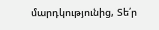մարդկությունից, Տե՛ր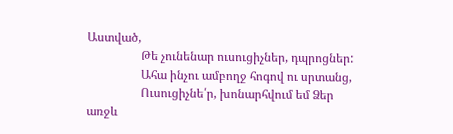Աստված,
                  Թե չունենար ուսուցիչներ, դպրոցներ:
                  Ահա ինչու ամբողջ հոգով ու սրտանց,
                  Ուսուցիչնե՛ր, խոնարհվում եմ Ձեր առջև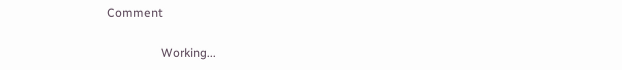Comment

                  Working...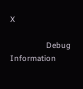X

                  Debug Information